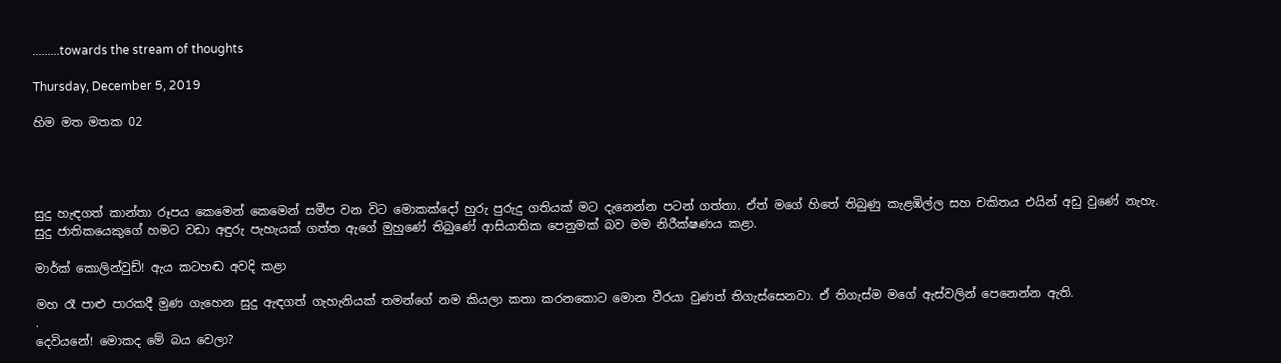.........towards the stream of thoughts

Thursday, December 5, 2019

හිම මත මතක 02




සුදු හැඳගත් කාන්තා රූපය කෙමෙන් කෙමෙන් සමීප වන විට මොකක්දෝ හුරු පුරුදු ගතියක් මට දැනෙන්න පටන් ගත්තා. ඒත් මගේ හිතේ තිබුණු කැළඹිල්ල සහ චකිතය එයින් අඩු වුණේ නැහැ. සුදු ජාතිකයෙකුගේ හමට වඩා අඳුරු පැහැයක් ගත්ත ඇගේ මුහුණේ තිබුණේ ආසියාතික පෙනුමක් බව මම නිරීක්ෂණය කළා.

මාර්ක් කොලින්වුඩ්! ඇය කටහඬ අවදි කළා

මහ රෑ පාළු පාරකදී මුණ ගැහෙන සුදු ඇඳගත් ගැහැනියක් තමන්ගේ නම කියලා කතා කරනකොට මොන වීරයා වුණත් තිගැස්සෙනවා. ඒ තිගැස්ම මගේ ඇස්වලින් පෙනෙන්න ඇති.
.
දෙවියනේ! මොකද මේ බය වෙලා?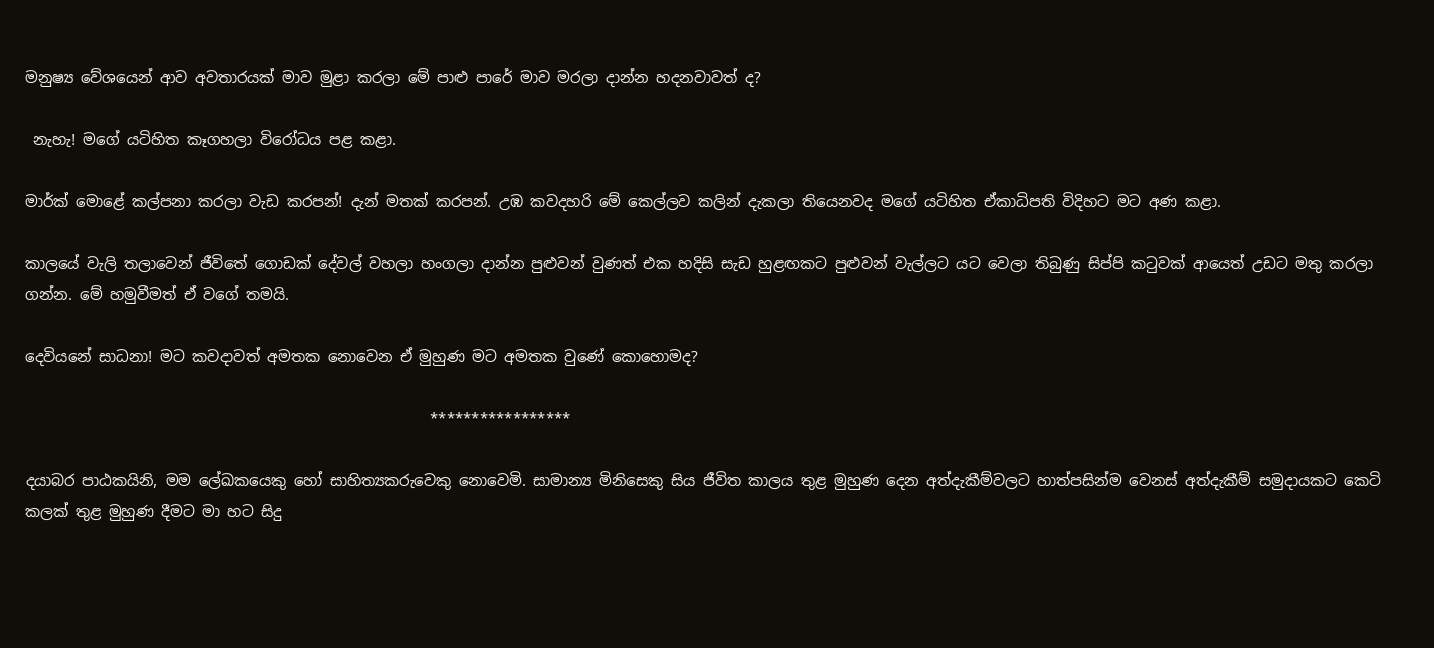මනුෂ්‍ය වේශයෙන් ආව අවතාරයක් මාව මුළා කරලා මේ පාළු පාරේ මාව මරලා දාන්න හදනවාවත් ද?

 නැහැ! මගේ යටිහිත කෑගහලා විරෝධය පළ කළා.

මාර්ක් මොළේ කල්පනා කරලා වැඩ කරපන්! දැන් මතක් කරපන්. උඹ කවදහරි මේ කෙල්ලව කලින් දැකලා තියෙනවද මගේ යටිහිත ඒකාධිපති විදිහට මට අණ කළා.

කාලයේ වැලි තලාවෙන් ජීවිතේ ගොඩක් දේවල් වහලා හංගලා දාන්න පුළුවන් වුණත් එක හදිසි සැඩ හුළඟකට පුළුවන් වැල්ලට යට වෙලා තිබුණු සිප්පි කටුවක් ආයෙත් උඩට මතු කරලා ගන්න. මේ හමුවීමත් ඒ වගේ තමයි.

දෙවියනේ සාධනා! මට කවදාවත් අමතක නොවෙන ඒ මුහුණ මට අමතක වුණේ කොහොමද?

                                                      *****************

දයාබර පාඨකයිනි, මම ලේඛකයෙකු හෝ සාහිත්‍යකරුවෙකු නොවෙමි. සාමාන්‍ය මිනිසෙකු සිය ජීවිත කාලය තුළ මුහුණ දෙන අත්දැකීම්වලට හාත්පසින්ම වෙනස් අත්දැකීම් සමුදායකට කෙටි කලක් තුළ මුහුණ දීමට මා හට සිදු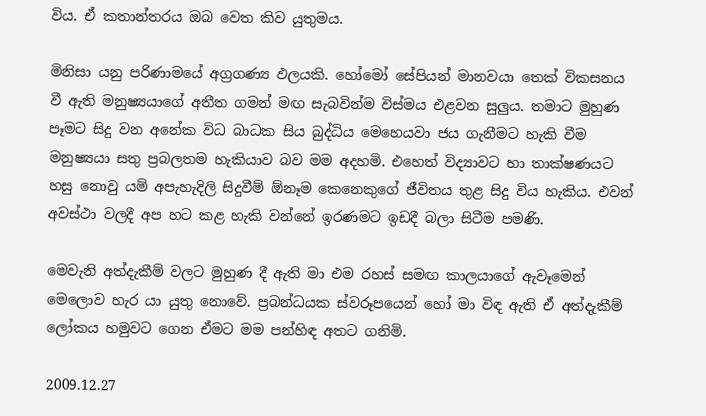විය. ඒ කතාන්තරය ඔබ වෙත කිව යුතුමය.

මිනිසා යනු පරිණාමයේ අග්‍රගණ්‍ය ඵලයකි. හෝමෝ සේපියන් මානවයා තෙක් විකසනය වී ඇති මනුෂ්‍යයාගේ අතීත ගමන් මඟ සැබවින්ම විස්මය එළවන සුලුය. තමාට මුහුණ පෑමට සිදු වන අනේක විධ බාධක සිය බුද්ධිය මෙහෙයවා ජය ගැනීමට හැකි වීම මනුෂ්‍යයා සතු ප්‍රබලතම හැකියාව බව මම අදහමි. එහෙත් විද්‍යාවට හා තාක්ෂණයට හසු නොවු යම් අපැහැදිලි සිදුවීම් ඕනෑම කෙනෙකුගේ ජීවිතය තුළ සිදු විය හැකිය. එවන් අවස්ථා වලදී අප හට කළ හැකි වන්නේ ඉරණමට ඉඩදී බලා සිටීම පමණි.

මෙවැනි අත්දැකීම් වලට මුහුණ දී ඇති මා එම රහස් සමඟ කාලයාගේ ඇවෑමෙන් මෙලොව හැර යා යුතු නොවේ. ප්‍රබන්ධයක ස්වරූපයෙන් හෝ මා විඳ ඇති ඒ අත්දැකීම් ලෝකය හමුවට ගෙන ඒමට මම පන්හිඳ අතට ගනිමි.

2009.12.27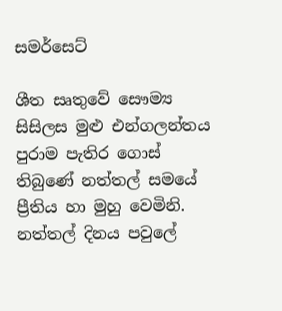සමර්සෙට්

ශීත සෘතුවේ සෞම්‍ය සිසිලස මුළු එන්ගලන්තය පුරාම පැතිර ගොස් තිබුණේ නත්තල් සමයේ ප්‍රීතිය හා මුහු වෙමිනි. නත්තල් දිනය පවුලේ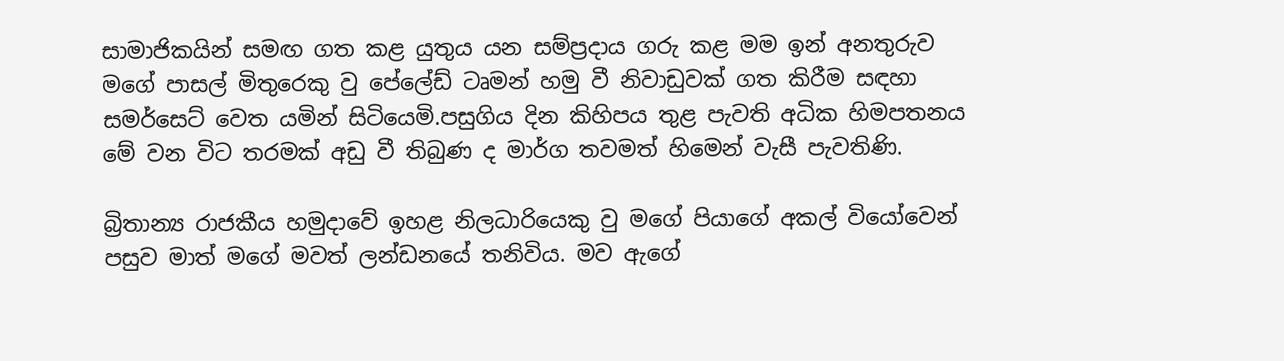සාමාජිකයින් සමඟ ගත කළ යුතුය යන සම්ප්‍රදාය ගරු කළ මම ඉන් අනතුරුව මගේ පාසල් මිතුරෙකු වු පේලේඩ් ටෘමන් හමු වී නිවාඩුවක් ගත කිරීම සඳහා සමර්සෙට් වෙත යමින් සිටියෙමි.පසුගිය දින කිහිපය තුළ පැවති අධික හිමපතනය මේ වන විට තරමක් අඩු වී තිබුණ ද මාර්ග තවමත් හිමෙන් වැසී පැවතිණි.

බ්‍රිතාන්‍ය රාජකීය හමුදාවේ ඉහළ නිලධාරියෙකු වු මගේ පියාගේ අකල් වියෝවෙන් පසුව මාත් මගේ මවත් ලන්ඩනයේ තනිවිය. මව ඇගේ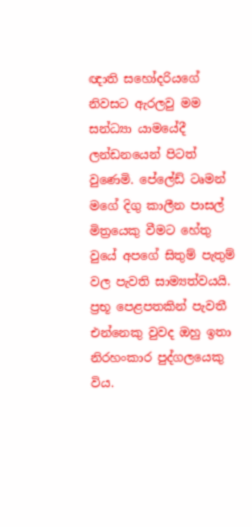ඥාති සහෝදරියගේ නිවසට ඇරලවු මම සන්ධ්‍යා යාමයේදී ලන්ඩනයෙන් පිටත් වුණෙමි. පේලේඩ් ටෘමන් මගේ දිගු කාලීන පාසල් මිත්‍රයෙකු වීමට හේතු වුයේ අපගේ සිතුම් පැතුම් වල පැවති සාම්‍යත්වයයි. ප්‍රභූ පෙළපතකින් පැවතී එන්නෙකු වුවද ඔහු ඉතා නිරහංකාර පුද්ගලයෙකු විය.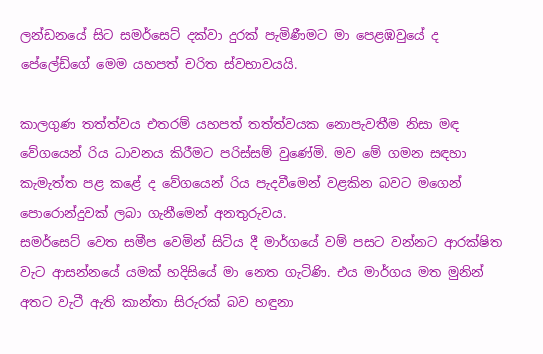ලන්ඩනයේ සිට සමර්සෙට් දක්වා දුරක් පැමිණීමට මා පෙළඹවුයේ ද පේලේඩ්ගේ මෙම යහපත් චරිත ස්වභාවයයි.

කාලගුණ තත්ත්වය එතරම් යහපත් තත්ත්වයක නොපැවතීම නිසා මඳ වේගයෙන් රිය ධාවනය කිරීමට පරිස්සම් වුණේමි. මව මේ ගමන සඳහා කැමැත්ත පළ කළේ ද වේගයෙන් රිය පැදවීමෙන් වළකින බවට මගෙන් පොරොන්දුවක් ලබා ගැනීමෙන් අනතුරුවය.
සමර්සෙට් වෙත සමීප වෙමින් සිටිය දී මාර්ගයේ වම් පසට වන්නට ආරක්ෂිත වැට ආසන්නයේ යමක් හදිසියේ මා නෙත ගැටිණි. එය මාර්ගය මත මුනින් අතට වැටී ඇති කාන්තා සිරුරක් බව හඳුනා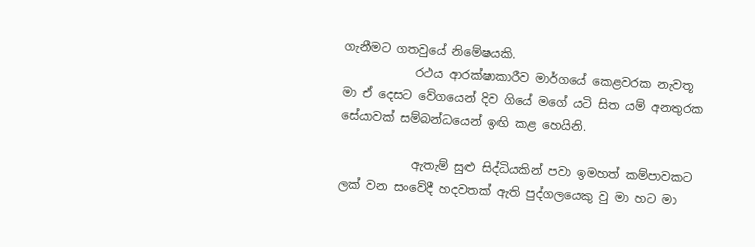ගැනීමට ගතවුයේ නිමේෂයකි.
            රථය ආරක්ෂාකාරීව මාර්ගයේ කෙළවරක නැවතූ මා ඒ දෙසට වේගයෙන් දිව ගියේ මගේ යටි සිත යම් අනතුරක සේයාවක් සම්බන්ධයෙන් ඉඟි කළ හෙයිනි.

            ඇතැම් සුළු සිද්ධියකින් පවා ඉමහත් කම්පාවකට ලක් වන සංවේදී හදවතක් ඇති පුද්ගලයෙකු වු මා හට මා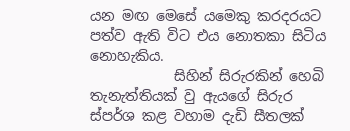යන මඟ මෙසේ යමෙකු කරදරයට පත්ව ඇති විට එය නොතකා සිටිය නොහැකිය.
            සිහින් සිරුරකින් හෙබි තැනැත්තියක් වු ඇයගේ සිරුර ස්පර්ශ කළ වහාම දැඩි සීතලක්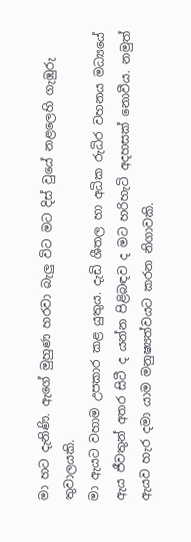මා හට දැනිණි. ඇගේ මුහුණ හරවා බැලු විට මට දිස් වුයේ නළලෙහි ගැඹුරු තුවාලයකි.
මා ඇයට වහාම උපකාර කළ යුතුය. දැඩි ශීතල හා අධික රුධිර වහනය මධ්‍යයේ ඇය ජීවතුන් අතර සිටී ද යන්න පිළිබඳව ද මට හරිහැටි අදහසක් නොවීය. නමුත් ඇයව හැර දමා යාම මනුෂ්‍යත්වයට කරන නිගාවකි.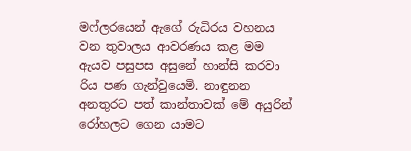මෆ්ලරයෙන් ඇගේ රුධිරය වහනය වන තුවාලය ආවරණය කළ මම ඇයව පසුපස අසුනේ හාන්සි කරවා රිය පණ ගැන්වුයෙමි. නාඳුනන අනතුරට පත් කාන්තාවක් මේ අයුරින් රෝහලට ගෙන යාමට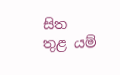සිත තුළ යම්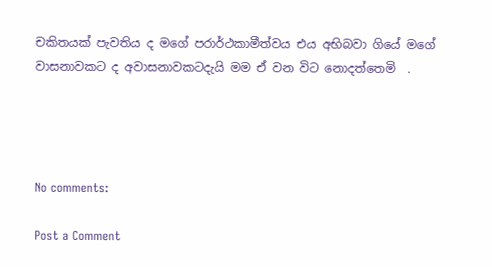චකිතයක් පැවතිය ද මගේ පරාර්ථකාමීත්වය එය අභිබවා ගියේ මගේ වාසනාවකට ද අවාසනාවකටදැයි මම ඒ වන විට නොදත්තෙමි  .




No comments:

Post a Comment